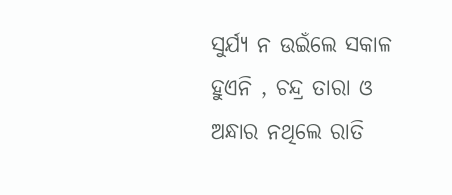ସୁର୍ଯ୍ୟ ନ ଉଇଁଲେ ସକାଳ ହୁଏନି , ଚନ୍ଦ୍ର ତାରା ଓ ଅନ୍ଧାର ନଥିଲେ ରାତି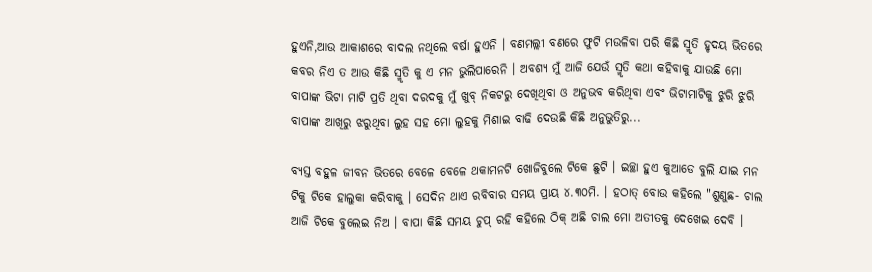ହୁଏନି,ଆଉ ଆକାଶରେ ବାଦଲ ନଥିଲେ ବର୍ଷା ହୁଏନି । ବଣମଲ୍ଲୀ ବଣରେ ଫୁଟି ମଉଳିବା ପରି କିଛି ସ୍ମୃତି ହୃଦୟ ଭିତରେ କବର ନିଏ ତ ଆଉ କିଛି ସ୍ମୃତି କୁ ଏ ମନ ଭୁଲିପାରେନି । ଅବଶ୍ୟ ମୁଁ ଆଜି ଯେଉଁ ସ୍ମୃତି କଥା କହିବାକୁ ଯାଉଛି ମୋ ବାପାଙ୍କ ଭିଟା ମାଟି ପ୍ରତି ଥିବା ଦରଦକୁ ମୁଁ ଖୁବ୍ ନିକଟରୁ ଦେଖିଥିବା ଓ ଅନୁଭବ କରିଥିବା ଏବଂ ଭିଟାମାଟିକୁ ଝୁରି ଝୁରି ବାପାଙ୍କ ଆଖିରୁ ଝରୁଥିବା ଲୁହ ସହ ମୋ ଲୁହକୁ ମିଶାଇ ବାଢି ଦେଉଛି କିଛି ଅନୁଭୁତିରୁ...

ବ୍ୟସ୍ତ ବହୁଳ ଜୀବନ ଭିତରେ ବେଳେ ବେଳେ ଥକାମନଟି ଖୋଜିବୁଲେ ଟିକେ ଛୁଟି । ଇଚ୍ଛା ହୁଏ କୁଆଡେ ବୁଲି ଯାଇ ମନ ଟିକୁ ଟିକେ ହାଲୁକା କରିବାକୁ । ସେଦିନ ଥାଏ ରବିବାର ସମୟ ପ୍ରାୟ ୪.୩୦ମି. । ହଠାତ୍ ବୋଉ କହିଲେ "ଶୁଣୁଛ- ଚାଲ ଆଜି ଟିକେ ବୁଲେଇ ନିଅ । ବାପା କିଛି ସମୟ ଚୁପ୍ ରହି କହିଲେ ଠିକ୍ ଅଛି ଚାଲ ମୋ ଅତୀତକୁ ଦେଖେଇ ଦେବି ।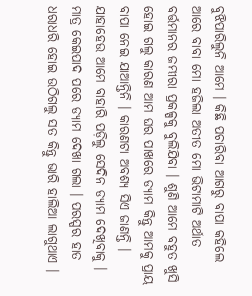ବୁଝିପାରିଲୁନି ଆମେ । କିଛି ପଚାରିବା ଆଗରୁ ବାପା କହିଲେ ଆରେ ବାବା ମୋ ହଜିଲା ଅତୀତ ମୋ ଭିଟାମାଟି ଅର୍ଥାତ ବର୍ତ୍ତମାନର ଜମ୍ଭୀରା ପ୍ରକଳ୍ପକୁ ବୁଲିଯିବା । ଶୁଣି ଆମେ ବହୁତ ଖୁସି ହୋଇ ଗଲୁ କାରଣ ଆମ ଘର ପାଖରେ ଡ୍ୟାମ କିନ୍ତୁ ଆମକୁ ପ୍ରାୟ ବାପା ନେଇ ଯାଆନ୍ତିନି । କାରଣଟା ଅବଶ୍ୟ ସିଏ ଜାଣନ୍ତି । ଯାହାହେଉ ଆମେ ବାହାରି ପଡ଼ିଲୁ ସେଦିନ ଡ୍ୟାମ ଦେଖିବାକୁ । ମାତ୍ର କେଇପାଦ ପରେ ଡ୍ୟାମ ଦେଖା ଗଲା । ପରସ୍ପର ହାତ ଧରାଧରି ହୋଇ ଉଠିଗଲୁ ସତ କିନ୍ତୁ ଭାରି ହାଲିଆ ଲାଗୁଥାଏ ।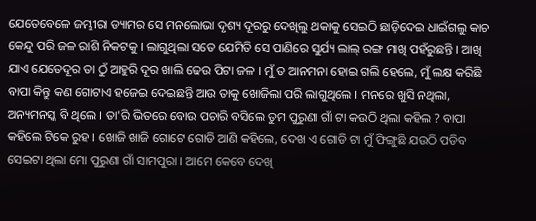ଯେତେବେଳେ ଜମ୍ଭୀରା ଡ୍ୟାମର ସେ ମନଲୋଭା ଦୃଶ୍ୟ ଦୂରରୁ ଦେଖିଲୁ ଥକାକୁ ସେଇଠି ଛାଡ଼ିଦେଇ ଧାଇଁଗଲୁ କାଚ କେନ୍ଦୁ ପରି ଜଳ ରାଶି ନିକଟକୁ । ଲାଗୁଥିଲା ସତେ ଯେମିତି ସେ ପାଣିରେ ସୁର୍ଯ୍ୟ ଲାଲ୍ ରଙ୍ଗ ମାଖି ପହଁରୁଛନ୍ତି । ଆଖି ଯାଏ ଯେତେଦୂର ତା ଠୁଁ ଆହୁରି ଦୂର ଖାଲି ଢେଉ ପିଟା ଜଳ । ମୁଁ ତ ଆନମନା ହୋଇ ଗଲି ହେଲେ, ମୁଁ ଲକ୍ଷ କରିଛି ବାପା କିନ୍ତୁ କଣ ଗୋଟାଏ ହଜେଇ ଦେଇଛନ୍ତି ଆଉ ତାକୁ ଖୋଜିଲା ପରି ଲାଗୁଥିଲେ । ମନରେ ଖୁସି ନଥିଲା, ଅନ୍ୟମନସ୍କ ବି ଥିଲେ । ତା'ରି ଭିତରେ ବୋଉ ପଚାରି ବସିଲେ ତୁମ ପୁରୁଣା ଗାଁ ଟା କଉଠି ଥିଲା କହିଲ ? ବାପା କହିଲେ ଟିକେ ରୁହ । ଖୋଜି ଖାଜି ଗୋଟେ ଗୋଡି ଆଣି କହିଲେ, ଦେଖ ଏ ଗୋଡି ଟା ମୁଁ ଫିଙ୍ଗୁଛି ଯଉଠି ପଡିବ ସେଇଟା ଥିଲା ମୋ ପୁରୁଣା ଗାଁ ସାମପୁରା । ଆମେ କେବେ ଦେଖି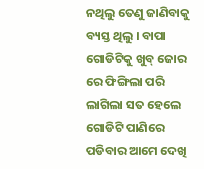ନଥିଲୁ ତେଣୁ ଜାଣିବାକୁ ବ୍ୟସ୍ତ ଥିଲୁ । ବାପା ଗୋଡିଟିକୁ ଖୁବ୍ ଜୋର ରେ ଫିଙ୍ଗିଲା ପରି ଲାଗିଲା ସତ ହେଲେ ଗୋଡିଟି ପାଣିରେ ପଡିବାର ଆମେ ଦେଖି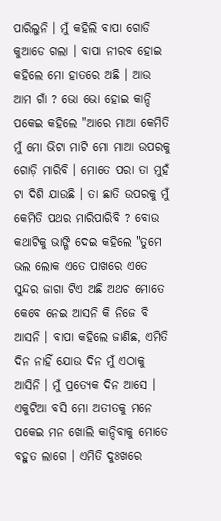ପାରିଲୁନି । ମୁଁ କହିଲି ବାପା ଗୋଡି କୁଆଡେ ଗଲା । ବାପା ନୀରବ ହୋଇ କହିଲେ ମୋ ହାତରେ ଅଛି । ଆଉ ଆମ ଗାଁ ? ଭୋ ଭୋ ହୋଇ କାନ୍ଦି ପକେଇ କହିଲେ "ଆରେ ମାଆ କେମିତି ମୁଁ ମୋ ଭିଟା ମାଟି ମୋ ମାଆ ଉପରକୁ ଗୋଡ଼ି ମାରିବି । ମୋତେ ପରା ତା ମୁହଁ ଟା ଦିଶି ଯାଉଛି । ତା ଛାତି ଉପରକୁ ମୁଁ କେମିତି ପଥର ମାରିପାରିବି ? ବୋଉ କଥାଟିକୁ ଭାଙ୍ଗି ଦେଇ କହିଲେ "ତୁମେ ଭଲ ଲୋକ ଏତେ ପାଖରେ ଏତେ ସୁନ୍ଦର ଜାଗା ଟିଏ ଅଛି ଅଥଚ ମୋତେ କେବେ ନେଇ ଆସନି କି ନିଜେ ବି ଆସନି । ବାପା କହିଲେ ଜାଣିଛ, ଏମିତି ଦିନ ନାହିଁ ଯୋଉ ଦିନ ମୁଁ ଏଠାକୁ ଆସିନି । ମୁଁ ପ୍ରତ୍ୟେକ ଦିନ ଆସେ । ଏକୁଟିଆ ବସି ମୋ ଅତୀତକୁ ମନେ ପକେଇ ମନ ଖୋଲି କାନ୍ଦିବାକୁ ମୋତେ ବହୁତ ଲାଗେ । ଏମିତି ଦୁଃଖରେ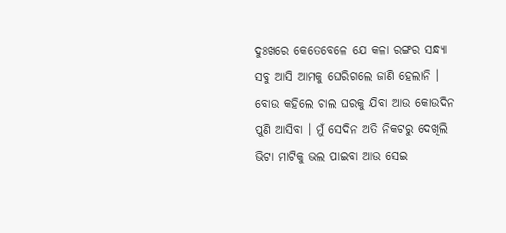ଦୁଃଖରେ କେତେବେଳେ ଯେ କଳା ରଙ୍ଗର ସନ୍ଧ୍ୟା ସବୁ ଆସି ଆମକୁ ଘେରିଗଲେ ଜାଣି ହେଲାନି । ବୋଉ କହିଲେ ଚାଲ ଘରକୁ ଯିବା ଆଉ କୋଉଦିନ ପୁଣି ଆସିବା । ମୁଁ ସେଦିନ ଅତି ନିକଟରୁ ଦେଖିଲି ଭିଟା ମାଟିକୁ ଭଲ ପାଇବା ଆଉ ସେଇ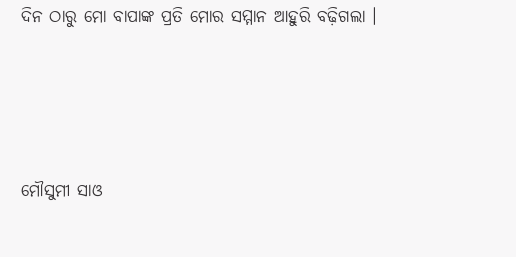ଦିନ ଠାରୁ ମୋ ବାପାଙ୍କ ପ୍ରତି ମୋର ସମ୍ମାନ ଆହୁରି ବଢ଼ିଗଲା ।




ମୌସୁମୀ ସାଓ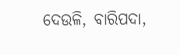ଦେଉଳି, ବାରିପଦା,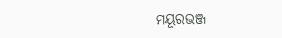ମୟୂରଭଞ୍ଜ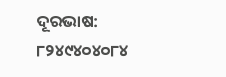ଦୂରଭାଷ: ୮୨୪୯୪୦୪୦୮୪